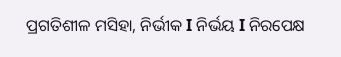ପ୍ରଗତିଶୀଳ ମସିହା, ନିର୍ଭୀକ I ନିର୍ଭୟ I ନିରପେକ୍ଷ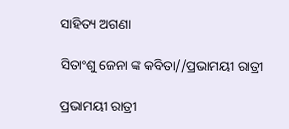ସାହିତ୍ୟ ଅଗଣା

ସିତାଂଶୁ ଜେନା ଙ୍କ କବିତା//ପ୍ରଭାମୟୀ ରାତ୍ରୀ

ପ୍ରଭାମୟୀ ରାତ୍ରୀ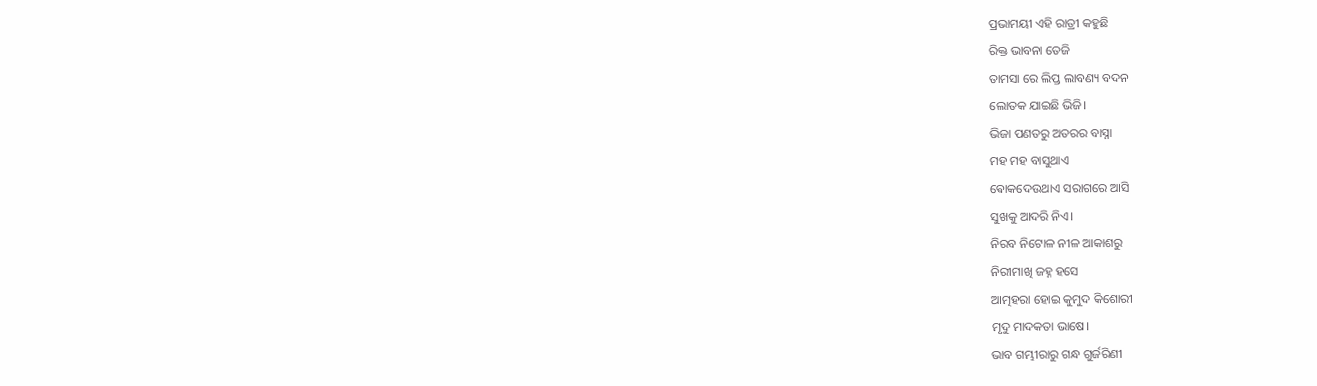ପ୍ରଭାମୟୀ ଏହି ରାତ୍ରୀ କହୁଛି
ରିକ୍ତ ଭାବନା ତେଜି
ତାମସା ରେ ଲିପ୍ତ ଲାବଣ୍ୟ ବଦନ
ଲୋତକ ଯାଇଛି ଭିଜି।
ଭିଜା ପଣତରୁ ଅତରର ବାସ୍ନା
ମହ ମହ ବାସୁଥାଏ
ଵୋକଦେଉଥାଏ ସରାଗରେ ଆସି
ସୁଖକୁ ଆଦରି ନିଏ।
ନିରବ ନିଟୋଳ ନୀଳ ଆକାଶରୁ
ନିରୀମାଖି ଜହ୍ନ ହସେ
ଆତ୍ମହରା ହୋଇ କୁମୁଦ କିଶୋରୀ
ମୃଦୁ ମାଦକତା ଭାଷେ।
ଭାବ ଗମ୍ଭୀରାରୁ ଗନ୍ଧ ଗୁର୍ଜରିଣୀ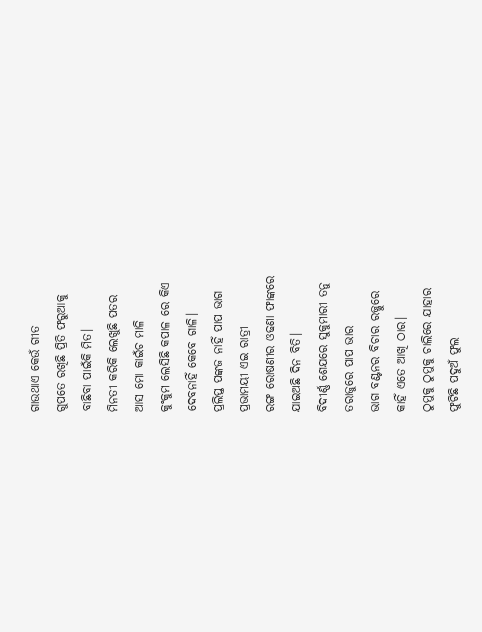ଗାଉଥାଏ କେଉଁ ଗୀତ
ଗୁପତେ ରଖିଛି ପ୍ରିତି ଫରୁଆକୁ
ବାଛିବା ପାଇଁକି ମିତ।
ମିନତୀ କରିକି ଲେଖୁଛି ପତର
ଆସ ମୋ କାଇଁଚ ମାଳି
କୁଂକୁମ ଲେସିଛି କପାଳ ରେ କିଏ
ଦେବନାହିଁ କେବେ ଗାଳି।
ପ୍ରଲିପ୍ତ ପଙ୍କଜ ନାହିଁ ପାପ ଭାଗ
ପ୍ରଭାମୟୀ ଏଇ ରାତ୍ରୀ
ରଙ୍ଗ ରୋଷଣୀର ଓଢଣା ଫାଙ୍କରେ
ଯାଇଅଛି ଦିନ ବିତି।
ବିଦୀର୍ଣ୍ଣ ଶେଯରେ ସୁକୁମାରୀ ତନୁ
ତରାଜୁରେ ପାପ ଭାର
ଭାଗ ବଣ୍ଟନର ବିଚାର ରଜ୍ଜୁରେ
କାହିଁ ଏତେ ଆଖି ଠାର।
ଠୁମୁକୁ ଠୁମୁକୁ ଚାଲିରେ ଯାହାର
ଫୁଟିଛି ପଦୁଅଁ ଫୁଲ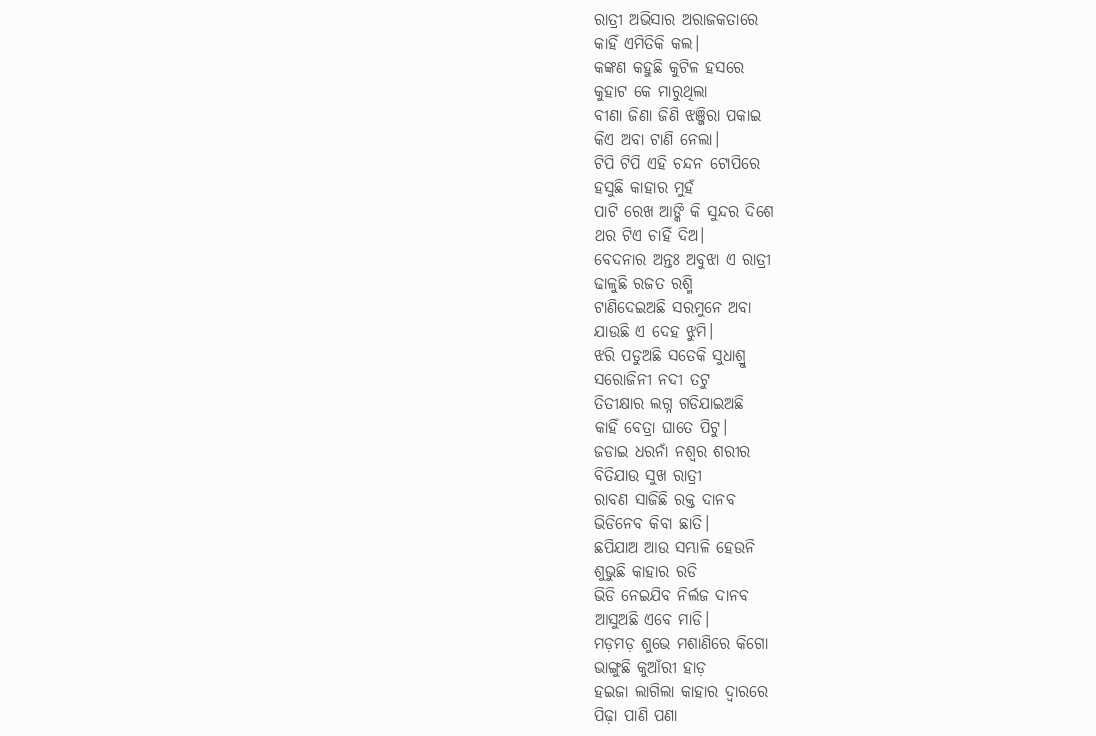ରାତ୍ରୀ ଅଭିସାର ଅରାଜକତାରେ
କାହିଁ ଏମିତିକି କଲ।
କଙ୍କଣ କହୁଛି କୁଟିଳ ହସରେ
କୁହାଟ କେ ମାରୁଥିଲା
ବୀଣା ଜିଣା ଜିଣି ଝଞ୍ଜିରା ପକାଇ
କିଏ ଅବା ଟାଣି ନେଲା।
ଟିପି ଟିପି ଏହି ଚନ୍ଦନ ଟୋପିରେ
ହସୁଛି କାହାର ମୁହଁ
ପାଟି ରେଖ ଆଙ୍କି କି ସୁନ୍ଦର ଦିଶେ
ଥର ଟିଏ ଚାହିଁ ଦିଅ।
ବେଦନାର ଅନ୍ତଃ ଅବୁଝା ଏ ରାତ୍ରୀ
ଢାଳୁଛି ରଜତ ରଶ୍ମି
ଟାଣିଦେଇଅଛି ସରମୁନେ ଅବା
ଯାଉଛି ଏ ଦେହ ଝୁମି।
ଝରି ପଡୁଅଛି ସତେକି ସୁଧାଶ୍ରୁ
ସରୋଜିନୀ ନଦୀ ତଟୁ
ତିତୀକ୍ଷାର ଲଗ୍ନ ଗଡିଯାଇଅଛି
କାହିଁ ବେତ୍ରା ଘାତେ ପିଟୁ।
ଜଡାଇ ଧରନାଁ ନଶ୍ୱର ଶରୀର
ବିତିଯାଉ ସୁଖ ରାତ୍ରୀ
ରାବଣ ସାଜିଛି ରକ୍ତ ଦାନବ
ଭିଡିନେବ କିବା ଛାତି।
ଛପିଯାଅ ଆଉ ସମ୍ଭାଳି ହେଉନି
ଶୁଭୁଛି କାହାର ରଡି
ଭିଡି ନେଇଯିବ ନିର୍ଲଜ ଦାନବ
ଆସୁଅଛି ଏବେ ମାଡି।
ମଡ଼ମଡ଼ ଶୁଭେ ମଶାଣିରେ କିଗୋ
ଭାଙ୍ଗୁଛି କୁଆଁରୀ ହାଡ଼
ହଇଜା ଲାଗିଲା କାହାର ଦ୍ୱାରରେ
ପିଢ଼ା ପାଣି ପଣା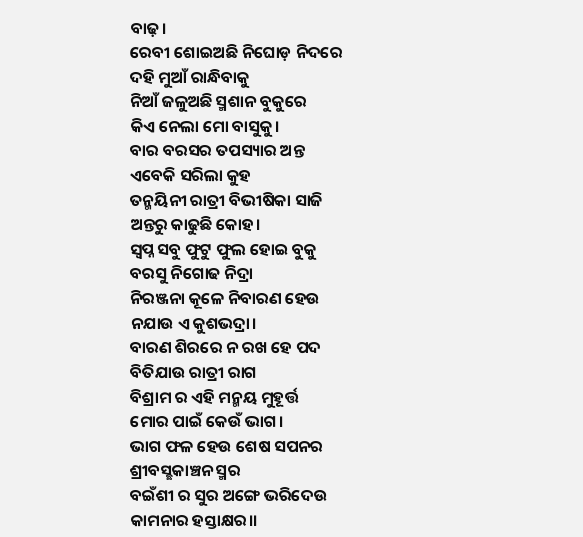ବାଢ଼।
ରେବୀ ଶୋଇଅଛି ନିଘୋଡ଼ ନିଦରେ
ଦହି ମୁଆଁ ରାନ୍ଧିବାକୁ
ନିଆଁ ଜଳୁଅଛି ସ୍ମଶାନ ବୁକୁରେ
କିଏ ନେଲା ମୋ ବାସୁକୁ।
ବାର ବରସର ତପସ୍ୟାର ଅନ୍ତ
ଏବେକି ସରିଲା କୁହ
ତନ୍ମୟିନୀ ରାତ୍ରୀ ବିଭୀଷିକା ସାଜି
ଅନ୍ତରୁ କାଢୁଛି କୋହ।
ସ୍ୱପ୍ନ ସବୁ ଫୁଟୁ ଫୁଲ ହୋଇ ବୁକୁ
ବରସୁ ନିଗୋଢ ନିଦ୍ରା
ନିରଞ୍ଜନା କୂଳେ ନିବାରଣ ହେଉ
ନଯାଉ ଏ କୁଶଭଦ୍ରା।
ବାରଣ ଶିରରେ ନ ରଖ ହେ ପଦ
ବିତିଯାଉ ରାତ୍ରୀ ରାଗ
ବିଶ୍ରାମ ର ଏହି ମନ୍ମୟ ମୁହୂର୍ତ୍ତ
ମୋର ପାଇଁ କେଉଁ ଭାଗ।
ଭାଗ ଫଳ ହେଉ ଶେଷ ସପନର
ଶ୍ରୀବସ୍ଛକାଞ୍ଚନ ସ୍ମର
ବଇଁଶୀ ର ସୁର ଅଙ୍ଗେ ଭରିଦେଉ
କାମନାର ହସ୍ତାକ୍ଷର।।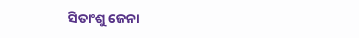ସିତାଂଶୁ ଜେନା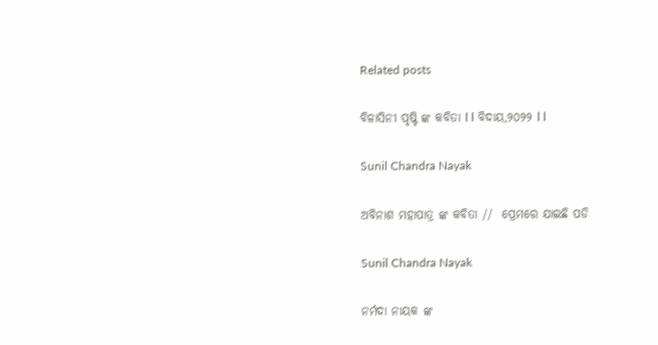Related posts

ବିଳାସିନୀ ପୃଷ୍ଟି ଙ୍କ କବିତା l l ବିଦାୟ,୨୦୨୨ l l

Sunil Chandra Nayak

ଅବିନାଶ ମହାପାତ୍ର ଙ୍କ କବିତା //  ପ୍ରେମରେ ଯାଇଛି ପଡି

Sunil Chandra Nayak

ନର୍ମଦା ନାୟକ ଙ୍କ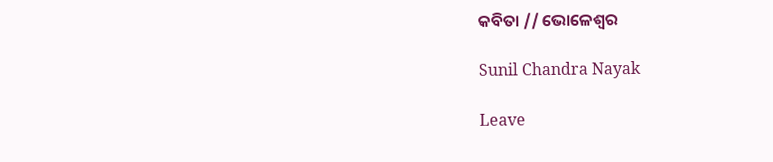କବିତା // ଭୋଳେଶ୍ଵର

Sunil Chandra Nayak

Leave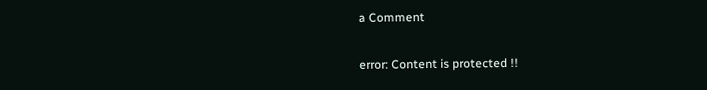a Comment

error: Content is protected !!